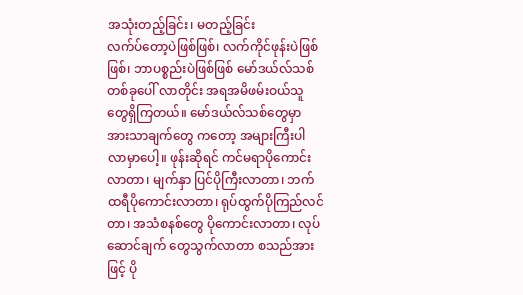အသုံးတည့်ခြင်း၊ မတည့်ခြင်း
လက်ပ်တော့ပဲဖြစ်ဖြစ်၊ လက်ကိုင်ဖုန်းပဲဖြစ်ဖြစ်၊ ဘာပစ္စည်းပဲဖြစ်ဖြစ် မော်ဒယ်လ်သစ် တစ်ခုပေါ် လာတိုင်း အရအမိဖမ်းဝယ်သူတွေရှိကြတယ်။ မော်ဒယ်လ်သစ်တွေမှာ အားသာချက်တွေ ကတော့ အများကြီးပါလာမှာပေါ့။ ဖုန်းဆိုရင် ကင်မရာပိုကောင်းလာတာ၊ မျက်နှာ ပြင်ပိုကြီးလာတာ၊ ဘက်ထရီပိုကောင်းလာတာ၊ ရုပ်ထွက်ပိုကြည်လင်တာ၊ အသံစနစ်တွေ ပိုကောင်းလာတာ၊ လုပ်ဆောင်ချက် တွေသွက်လာတာ စသည်အားဖြင့် ပို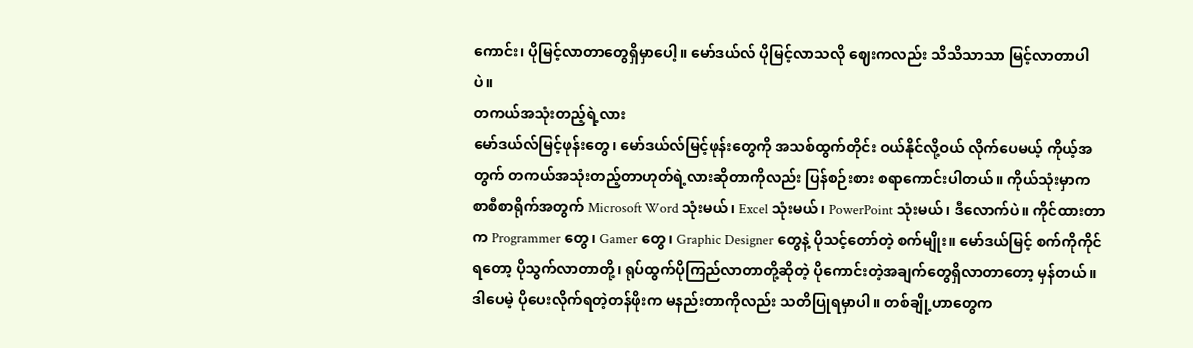ကောင်း၊ ပိုမြင့်လာတာတွေရှိမှာပေါ့။ မော်ဒယ်လ် ပိုမြင့်လာသလို ဈေးကလည်း သိသိသာသာ မြင့်လာတာပါပဲ။
တကယ်အသုံးတည့်ရဲ့လား
မော်ဒယ်လ်မြင့်ဖုန်းတွေ၊ မော်ဒယ်လ်မြင့်ဖုန်းတွေကို အသစ်ထွက်တိုင်း ဝယ်နိုင်လို့ဝယ် လိုက်ပေမယ့် ကိုယ့်အတွက် တကယ်အသုံးတည့်တာဟုတ်ရဲ့လားဆိုတာကိုလည်း ပြန်စဉ်းစား စရာကောင်းပါတယ်။ ကိုယ်သုံးမှာက စာစီစာရိုက်အတွက် Microsoft Word သုံးမယ်၊ Excel သုံးမယ်၊ PowerPoint သုံးမယ်၊ ဒီလောက်ပဲ။ ကိုင်ထားတာက Programmer တွေ၊ Gamer တွေ၊ Graphic Designer တွေနဲ့ ပိုသင့်တော်တဲ့ စက်မျိုး။ မော်ဒယ်မြင့် စက်ကိုကိုင်ရတော့ ပိုသွက်လာတာတို့၊ ရုပ်ထွက်ပိုကြည်လာတာတို့ဆိုတဲ့ ပိုကောင်းတဲ့အချက်တွေရှိလာတာတော့ မှန်တယ်။ ဒါပေမဲ့ ပိုပေးလိုက်ရတဲ့တန်ဖိုးက မနည်းတာကိုလည်း သတိပြုရမှာပါ။ တစ်ချို့ဟာတွေက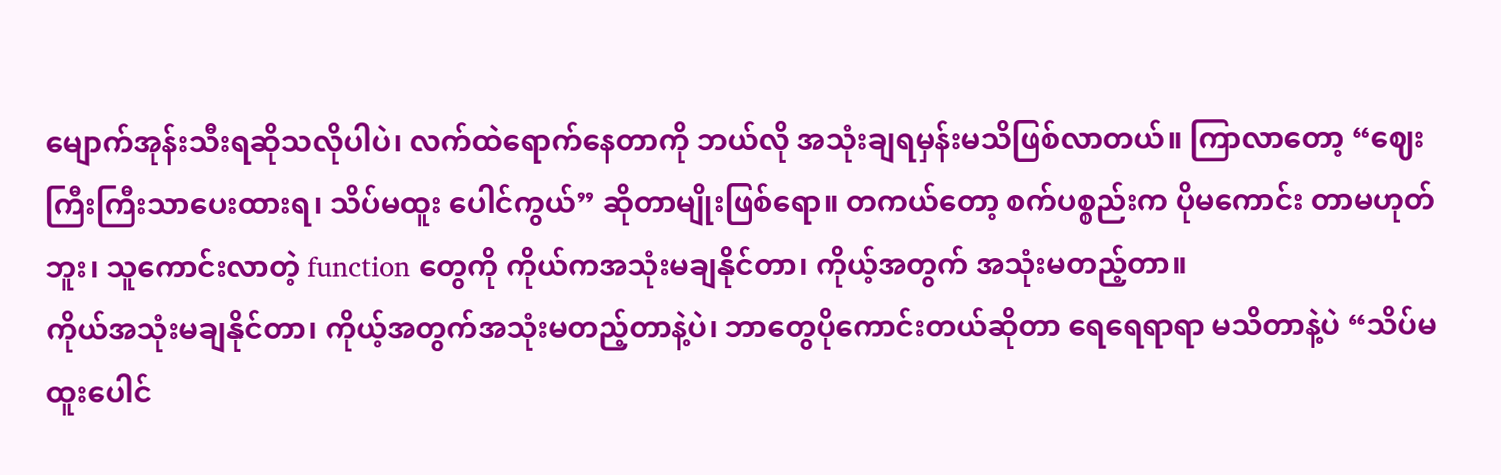မျောက်အုန်းသီးရဆိုသလိုပါပဲ၊ လက်ထဲရောက်နေတာကို ဘယ်လို အသုံးချရမှန်းမသိဖြစ်လာတယ်။ ကြာလာတော့ “ဈေးကြီးကြီးသာပေးထားရ၊ သိပ်မထူး ပေါင်ကွယ်” ဆိုတာမျိုးဖြစ်ရော။ တကယ်တော့ စက်ပစ္စည်းက ပိုမကောင်း တာမဟုတ် ဘူး၊ သူကောင်းလာတဲ့ function တွေကို ကိုယ်ကအသုံးမချနိုင်တာ၊ ကိုယ့်အတွက် အသုံးမတည့်တာ။
ကိုယ်အသုံးမချနိုင်တာ၊ ကိုယ့်အတွက်အသုံးမတည့်တာနဲ့ပဲ၊ ဘာတွေပိုကောင်းတယ်ဆိုတာ ရေရေရာရာ မသိတာနဲ့ပဲ “သိပ်မထူးပေါင်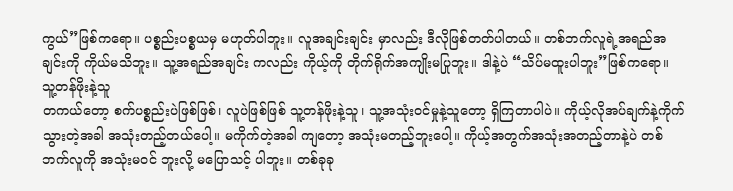ကွယ်”ဖြစ်ကရော။ ပစ္စည်းပစ္စယမှ မဟုတ်ပါဘူး။ လူအချင်းချင်း မှာလည်း ဒီလိုဖြစ်တတ်ပါတယ်။ တစ်ဘက်လူရဲ့အရည်အချင်းကို ကိုယ်မသိဘူး။ သူ့အရည်အချင်း ကလည်း ကိုယ့်ကို တိုက်ရိုက်အကျိုးမပြုဘူး။ ဒါနဲ့ပဲ “သိပ်မထူးပါဘူး”ဖြစ်ကရော။
သူ့တန်ဖိုးနဲ့သူ
တကယ်တော့ စက်ပစ္စည်းပဲဖြစ်ဖြစ်၊ လူပဲဖြစ်ဖြစ် သူ့တန်ဖိုးနဲ့သူ၊ သူ့အသုံးဝင်မှုနဲ့သူတော့ ရှိကြတာပါပဲ။ ကိုယ့်လိုအပ်ချက်နဲ့ကိုက်သွားတဲ့အခါ အသုံးတည့်တယ်ပေါ့။ မကိုက်တဲ့အခါ ကျတော့ အသုံးမတည့်ဘူးပေါ့။ ကိုယ့်အတွက်အသုံးအတည့်တာနဲ့ပဲ တစ်ဘက်လူကို အသုံးမဝင် ဘူးလို့ မပြောသင့် ပါဘူး။ တစ်ခုခု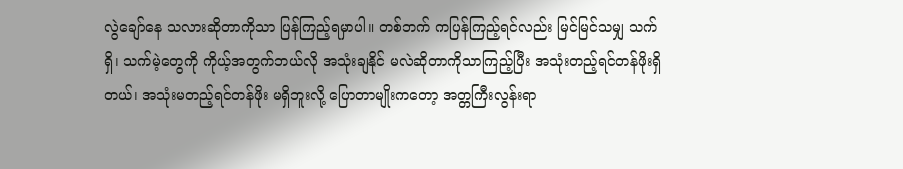လွဲချော်နေ သလားဆိုတာကိုသာ ပြန်ကြည့်ရမှာပါ။ တစ်ဘက် ကပြန်ကြည့်ရင်လည်း မြင်မြင်သမျှ သက်ရှိ၊ သက်မဲ့တွေကို ကိုယ့်အတွက်ဘယ်လို အသုံးချနိုင် မလဲဆိုတာကိုသာကြည့်ပြီး အသုံးတည့်ရင်တန်ဖိုးရှိတယ်၊ အသုံးမတည့်ရင်တန်ဖိုး မရှိဘူးလို့ ပြောတာမျိုးကတော့ အတ္တကြီးလွန်းရာ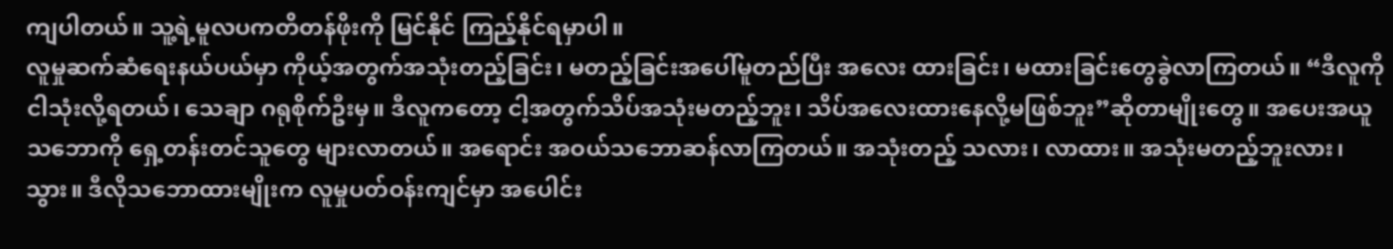ကျပါတယ်။ သူ့ရဲ့မူလပကတိတန်ဖိုးကို မြင်နိုင် ကြည့်နိုင်ရမှာပါ။
လူမှုဆက်ဆံရေးနယ်ပယ်မှာ ကိုယ့်အတွက်အသုံးတည့်ခြင်း၊ မတည့်ခြင်းအပေါ်မူတည်ပြီး အလေး ထားခြင်း၊ မထားခြင်းတွေခွဲလာကြတယ်။ “ဒီလူကို ငါသုံးလို့ရတယ်၊ သေချာ ဂရုစိုက်ဦးမှ။ ဒီလူကတော့ ငါ့အတွက်သိပ်အသုံးမတည့်ဘူး၊ သိပ်အလေးထားနေလို့မဖြစ်ဘူး”ဆိုတာမျိုးတွေ။ အပေးအယူသဘောကို ရှေ့တန်းတင်သူတွေ များလာတယ်။ အရောင်း အဝယ်သဘောဆန်လာကြတယ်။ အသုံးတည့် သလား၊ လာထား။ အသုံးမတည့်ဘူးလား၊ သွား။ ဒီလိုသဘောထားမျိုးက လူမှုပတ်ဝန်းကျင်မှာ အပေါင်း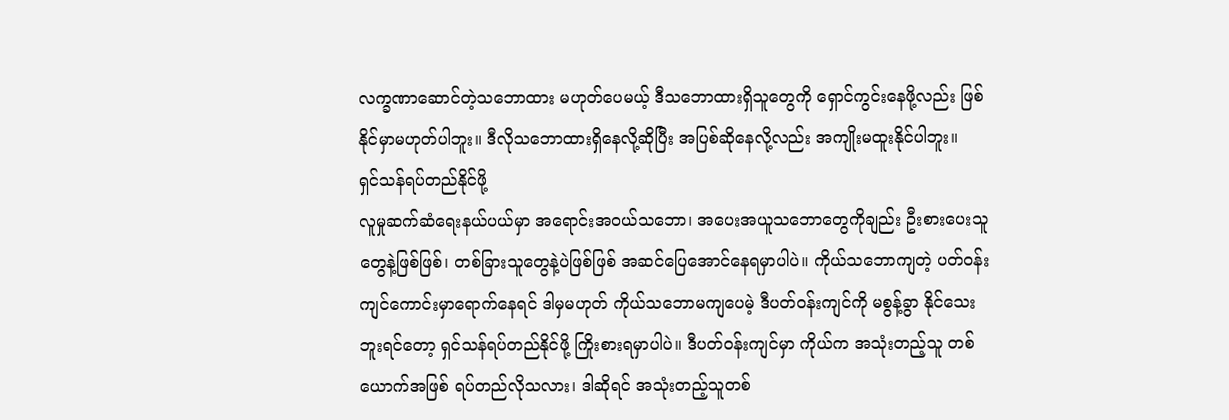လက္ခဏာဆောင်တဲ့သဘောထား မဟုတ်ပေမယ့် ဒီသဘောထားရှိသူတွေကို ရှောင်ကွင်းနေဖို့လည်း ဖြစ်နိုင်မှာမဟုတ်ပါဘူး။ ဒီလိုသဘောထားရှိနေလို့ဆိုပြီး အပြစ်ဆိုနေလို့လည်း အကျိုးမထူးနိုင်ပါဘူး။
ရှင်သန်ရပ်တည်နိုင်ဖို့
လူမှုဆက်ဆံရေးနယ်ပယ်မှာ အရောင်းအဝယ်သဘော၊ အပေးအယူသဘောတွေကိုချည်း ဦးစားပေးသူ တွေနဲ့ဖြစ်ဖြစ်၊ တစ်ခြားသူတွေနဲ့ပဲဖြစ်ဖြစ် အဆင်ပြေအောင်နေရမှာပါပဲ။ ကိုယ်သဘောကျတဲ့ ပတ်ဝန်းကျင်ကောင်းမှာရောက်နေရင် ဒါမှမဟုတ် ကိုယ်သဘောမကျပေမဲ့ ဒီပတ်ဝန်းကျင်ကို မစွန့်ခွာ နိုင်သေးဘူးရင်တော့ ရှင်သန်ရပ်တည်နိုင်ဖို့ ကြိုးစားရမှာပါပဲ။ ဒီပတ်ဝန်းကျင်မှာ ကိုယ်က အသုံးတည့်သူ တစ်ယောက်အဖြစ် ရပ်တည်လိုသလား၊ ဒါဆိုရင် အသုံးတည့်သူတစ်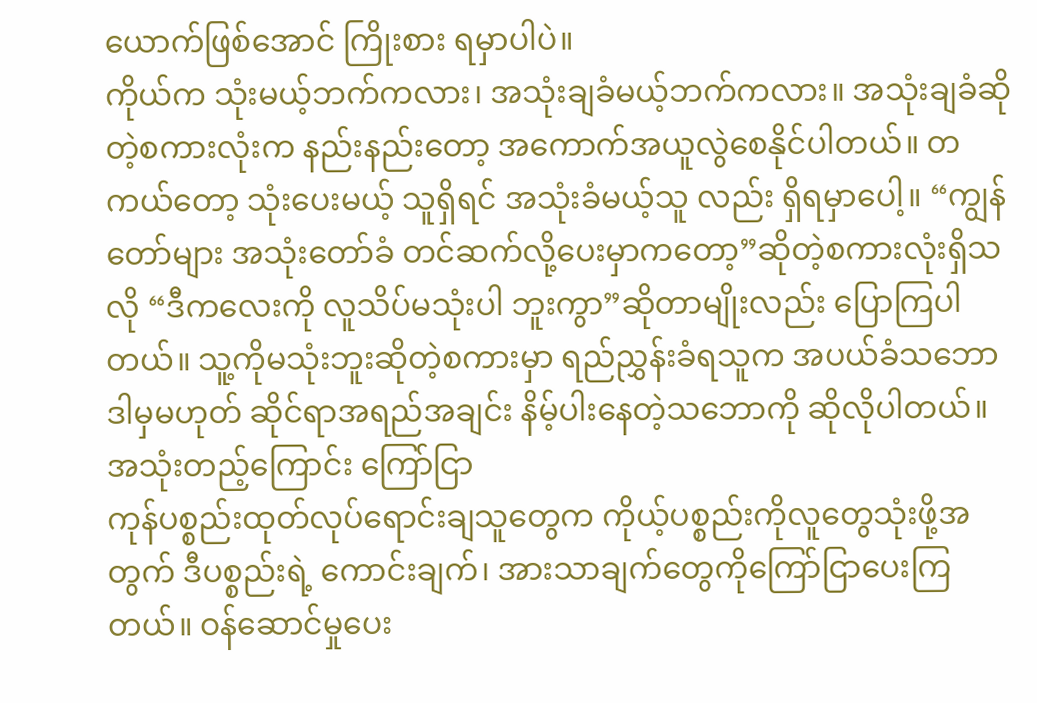ယောက်ဖြစ်အောင် ကြိုးစား ရမှာပါပဲ။
ကိုယ်က သုံးမယ့်ဘက်ကလား၊ အသုံးချခံမယ့်ဘက်ကလား။ အသုံးချခံဆိုတဲ့စကားလုံးက နည်းနည်းတော့ အကောက်အယူလွဲစေနိုင်ပါတယ်။ တကယ်တော့ သုံးပေးမယ့် သူရှိရင် အသုံးခံမယ့်သူ လည်း ရှိရမှာပေါ့။ “ကျွန်တော်များ အသုံးတော်ခံ တင်ဆက်လို့ပေးမှာကတော့”ဆိုတဲ့စကားလုံးရှိသလို “ဒီကလေးကို လူသိပ်မသုံးပါ ဘူးကွာ”ဆိုတာမျိုးလည်း ပြောကြပါ တယ်။ သူ့ကိုမသုံးဘူးဆိုတဲ့စကားမှာ ရည်ညွှန်းခံရသူက အပယ်ခံသဘော ဒါမှမဟုတ် ဆိုင်ရာအရည်အချင်း နိမ့်ပါးနေတဲ့သဘောကို ဆိုလိုပါတယ်။
အသုံးတည့်ကြောင်း ကြော်ငြာ
ကုန်ပစ္စည်းထုတ်လုပ်ရောင်းချသူတွေက ကိုယ့်ပစ္စည်းကိုလူတွေသုံးဖို့အတွက် ဒီပစ္စည်းရဲ့ ကောင်းချက်၊ အားသာချက်တွေကိုကြော်ငြာပေးကြတယ်။ ဝန်ဆောင်မှုပေး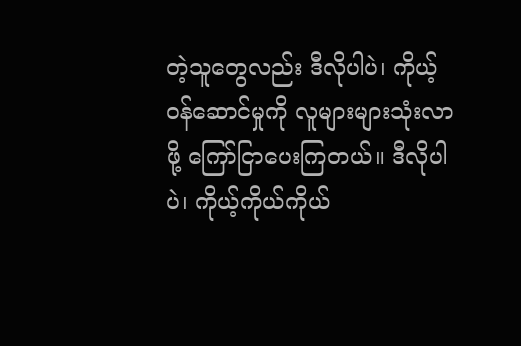တဲ့သူတွေလည်း ဒီလိုပါပဲ၊ ကိုယ့်ဝန်ဆောင်မှုကို လူများများသုံးလာဖို့ ကြော်ငြာပေးကြတယ်။ ဒီလိုပါပဲ၊ ကိုယ့်ကိုယ်ကိုယ်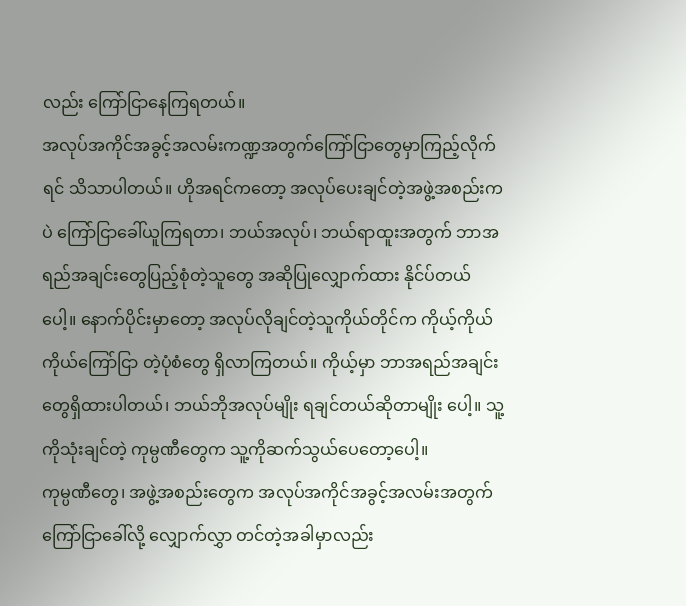လည်း ကြော်ငြာနေကြရတယ်။
အလုပ်အကိုင်အခွင့်အလမ်းကဏ္ဍအတွက်ကြော်ငြာတွေမှာကြည့်လိုက်ရင် သိသာပါတယ်။ ဟိုအရင်ကတော့ အလုပ်ပေးချင်တဲ့အဖွဲ့အစည်းကပဲ ကြော်ငြာခေါ်ယူကြရတာ၊ ဘယ်အလုပ်၊ ဘယ်ရာထူးအတွက် ဘာအရည်အချင်းတွေပြည့်စုံတဲ့သူတွေ အဆိုပြုလျှောက်ထား နိုင်ပ်တယ် ပေါ့။ နောက်ပိုင်းမှာတော့ အလုပ်လိုချင်တဲ့သူကိုယ်တိုင်က ကိုယ့်ကိုယ်ကိုယ်ကြော်ငြာ တဲ့ပုံစံတွေ ရှိလာကြတယ်။ ကိုယ့်မှာ ဘာအရည်အချင်းတွေရှိထားပါတယ်၊ ဘယ်ဘိုအလုပ်မျိုး ရချင်တယ်ဆိုတာမျိုး ပေါ့။ သူ့ကိုသုံးချင်တဲ့ ကုမ္ပဏီတွေက သူ့ကိုဆက်သွယ်ပေတော့ပေါ့။
ကုမ္ပဏီတွေ၊ အဖွဲ့အစည်းတွေက အလုပ်အကိုင်အခွင့်အလမ်းအတွက် ကြော်ငြာခေါ်လို့ လျှောက်လွှာ တင်တဲ့အခါမှာလည်း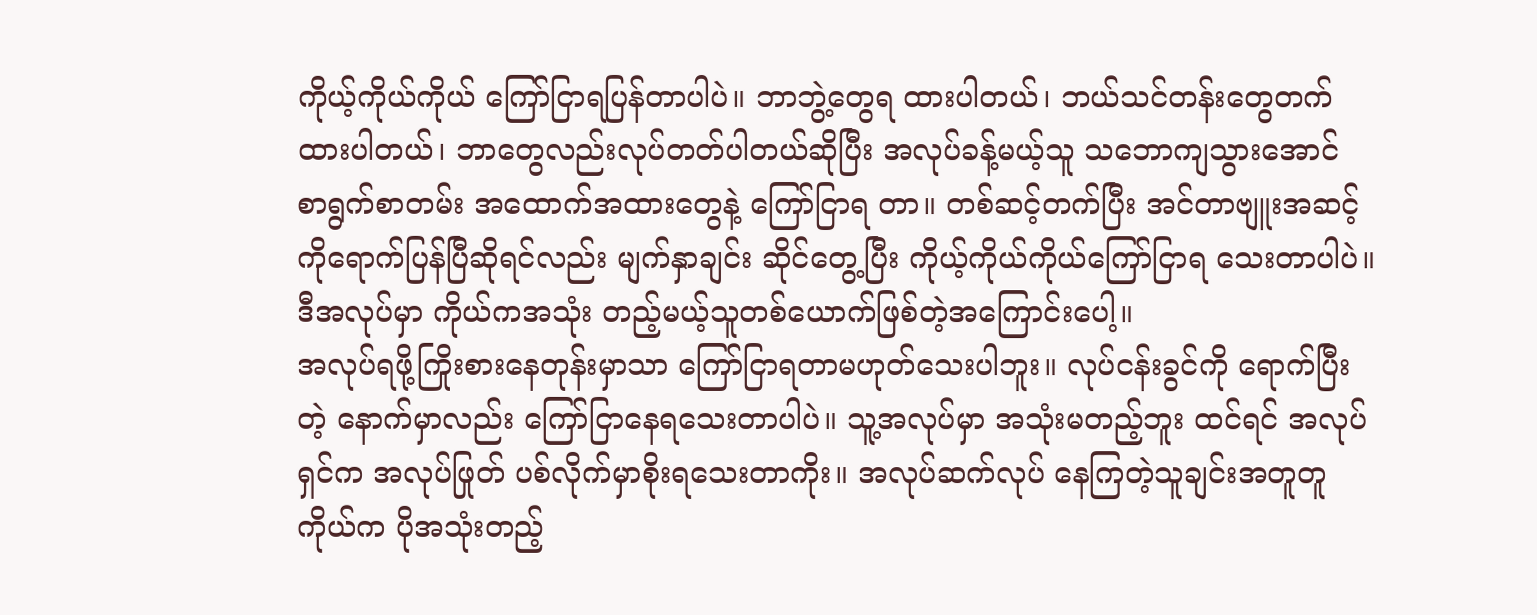ကိုယ့်ကိုယ်ကိုယ် ကြော်ငြာရပြန်တာပါပဲ။ ဘာဘွဲ့တွေရ ထားပါတယ်၊ ဘယ်သင်တန်းတွေတက်ထားပါတယ်၊ ဘာတွေလည်းလုပ်တတ်ပါတယ်ဆိုပြီး အလုပ်ခန့်မယ့်သူ သဘောကျသွားအောင် စာရွက်စာတမ်း အထောက်အထားတွေနဲ့ ကြော်ငြာရ တာ။ တစ်ဆင့်တက်ပြီး အင်တာဗျူးအဆင့်ကိုရောက်ပြန်ပြီဆိုရင်လည်း မျက်နှာချင်း ဆိုင်တွေ့ပြီး ကိုယ့်ကိုယ်ကိုယ်ကြော်ငြာရ သေးတာပါပဲ။ ဒီအလုပ်မှာ ကိုယ်ကအသုံး တည့်မယ့်သူတစ်ယောက်ဖြစ်တဲ့အကြောင်းပေါ့။
အလုပ်ရဖို့ကြိုးစားနေတုန်းမှာသာ ကြော်ငြာရတာမဟုတ်သေးပါဘူး။ လုပ်ငန်းခွင်ကို ရောက်ပြီးတဲ့ နောက်မှာလည်း ကြော်ငြာနေရသေးတာပါပဲ။ သူ့အလုပ်မှာ အသုံးမတည့်ဘူး ထင်ရင် အလုပ်ရှင်က အလုပ်ဖြုတ် ပစ်လိုက်မှာစိုးရသေးတာကိုး။ အလုပ်ဆက်လုပ် နေကြတဲ့သူချင်းအတူတူ ကိုယ်က ပိုအသုံးတည့်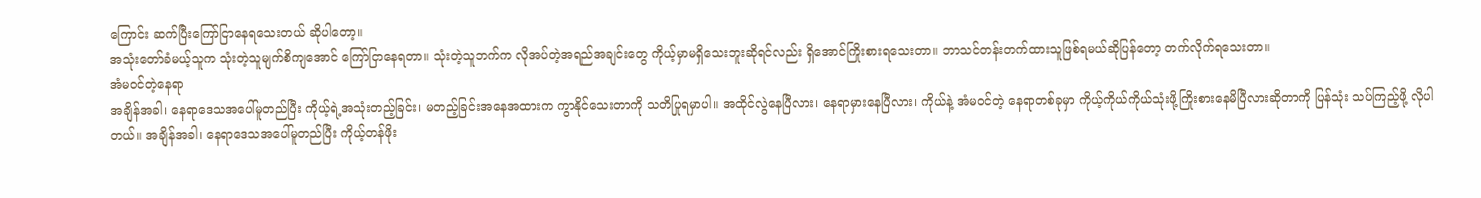ကြောင်း ဆက်ပြီးကြော်ငြာနေရသေးတယ် ဆိုပါတော့။
အသုံးတော်ခံမယ့်သူက သုံးတဲ့သူမျက်စိကျအောင် ကြော်ငြာနေရတာ။ သုံးတဲ့သူဘက်က လိုအပ်တဲ့အရည်အချင်းတွေ ကိုယ့်မှာမရှိသေးဘူးဆိုရင်လည်း ရှိအောင်ကြိုးစားရသေးတာ။ ဘာသင်တန်းတက်ထားသူဖြစ်ရမယ်ဆိုပြန်တော့ တက်လိုက်ရသေးတာ။
အံမဝင်တဲ့နေရာ
အချိန်အခါ၊ နေရာဒေသအပေါ်မူတည်ပြီး ကိုယ့်ရဲ့အသုံးတည့်ခြင်း၊ မတည့်ခြင်းအနေအထားက ကွာနိုင်သေးတာကို သတိပြုရမှာပါ။ အထိုင်လွဲနေပြီလား၊ နေရာမှားနေပြီလား၊ ကိုယ်နဲ့ အံမဝင်တဲ့ နေရာတစ်ခုမှာ ကိုယ့်ကိုယ်ကိုယ်သုံးဖို့ကြိုးစားနေမိပြီလားဆိုတာကို ပြန်သုံး သပ်ကြည့်ဖို့ လိုပါတယ်။ အချိန်အခါ၊ နေရာဒေသအပေါ်မူတည်ပြီး ကိုယ့်တန်ဖိုး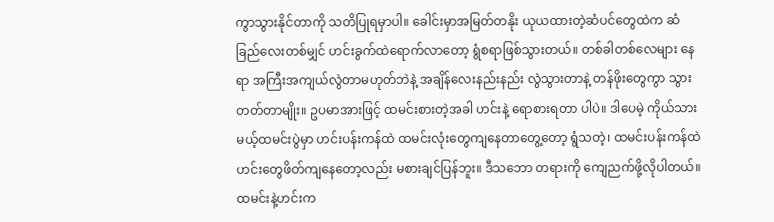ကွာသွားနိုင်တာကို သတိပြုရမှာပါ။ ခေါင်းမှာအမြတ်တနိုး ယုယထားတဲ့ဆံပင်တွေထဲက ဆံခြည်လေးတစ်မျှင် ဟင်းခွက်ထဲရောက်လာတော့ ရွံစရာဖြစ်သွားတယ်။ တစ်ခါတစ်လေများ နေရာ အကြီးအကျယ်လွဲတာမဟုတ်ဘဲနဲ့ အချိန်လေးနည်းနည်း လွဲသွားတာနဲ့ တန်ဖိုးတွေကွာ သွားတတ်တာမျိုး။ ဥပမာအားဖြင့် ထမင်းစားတဲ့အခါ ဟင်းနဲ့ ရောစားရတာ ပါပဲ။ ဒါပေမဲ့ ကိုယ်သားမယ့်ထမင်းပွဲမှာ ဟင်းပန်းကန်ထဲ ထမင်းလုံးတွေကျနေတာတွေ့တော့ ရွံသတဲ့၊ ထမင်းပန်းကန်ထဲ ဟင်းတွေဖိတ်ကျနေတော့လည်း မစားချင်ပြန်ဘူး။ ဒီသဘော တရားကို ကျေညက်ဖို့လိုပါတယ်။ ထမင်းနဲ့ဟင်းက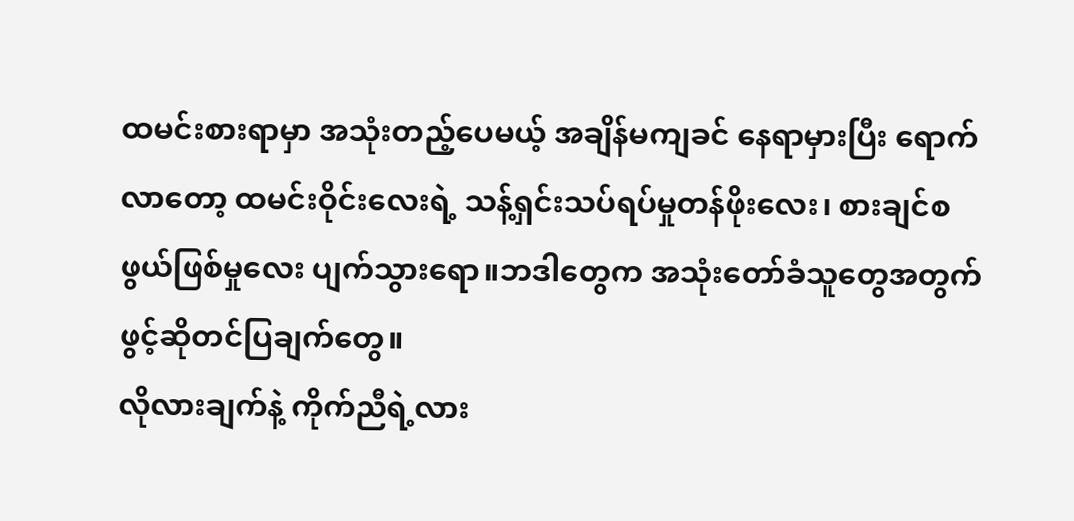ထမင်းစားရာမှာ အသုံးတည့်ပေမယ့် အချိန်မကျခင် နေရာမှားပြီး ရောက်လာတော့ ထမင်းဝိုင်းလေးရဲ့ သန့်ရှင်းသပ်ရပ်မှုတန်ဖိုးလေး၊ စားချင်စ ဖွယ်ဖြစ်မှုလေး ပျက်သွားရော။ဘဒါတွေက အသုံးတော်ခံသူတွေအတွက် ဖွင့်ဆိုတင်ပြချက်တွေ။
လိုလားချက်နဲ့ ကိုက်ညီရဲ့လား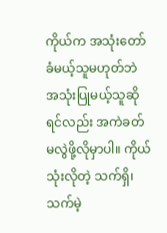ကိုယ်က အသုံးတော်ခံမယ့်သူမဟုတ်ဘဲ အသုံးပြုမယ့်သူဆိုရင်လည်း အကဲခတ်မလွဲဖို့လိုမှာပါ။ ကိုယ်သုံးလိုတဲ့ သက်ရှိ၊ သက်မဲ့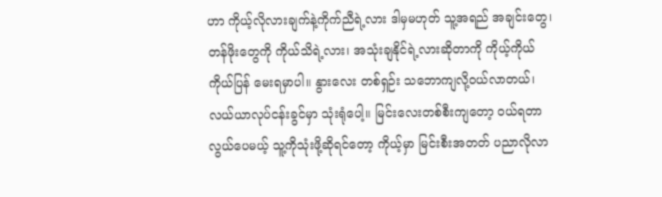ဟာ ကိုယ့်လိုလားချက်နဲ့ကိုက်ညီရဲ့လား ဒါမှမဟုတ် သူ့အရည် အချင်းတွေ၊ တန်ဖိုးတွေကို ကိုယ်သိရဲ့လား၊ အသုံးချနိုင်ရဲ့လားဆိုတာကို ကိုယ့်ကိုယ်ကိုယ်ပြန် မေးရမှာပါ။ နွားလေး တစ်ရှဉ်း သဘောကျလို့ဝယ်လာတယ်၊ လယ်ယာလုပ်ငန်းခွင်မှာ သုံးရုံပေါ့။ မြင်းလေးတစ်စီးကျတော့ ဝယ်ရတာလွယ်ပေမယ့် သူ့ကိုသုံးဖို့ဆိုရင်တော့ ကိုယ့်မှာ မြင်းစီးအတတ် ပညာလိုလာ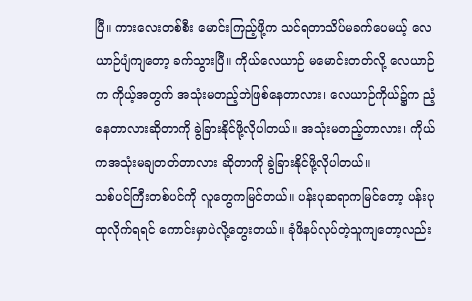ပြီ။ ကားလေးတစ်စီး မောင်းကြည့်ဖို့က သင်ရတာသိပ်မခက်ပေမယ့် လေယာဉ်ပျံကျတော့ ခက်သွားပြီ။ ကိုယ်လေယာဉ် မမောင်းတတ်လို့ လေယာဉ်က ကိုယ့်အတွက် အသုံးမတည့်ဘဲဖြစ်နေတာလား၊ လေယာဉ်ကိုယ်၌က ညံ့နေတာလားဆိုတာကို ခွဲခြားနိုင်ဖို့လိုပါတယ်။ အသုံးမတည့်တာလား၊ ကိုယ်ကအသုံးမချတတ်တာလား ဆိုတာကို ခွဲခြားနိုင်ဖို့လိုပါတယ်။
သစ်ပင်ကြီးတစ်ပင်ကို လူတွေကမြင်တယ်။ ပန်းပုဆရာကမြင်တော့ ပန်းပုထုလိုက်ရရင် ကောင်းမှာပဲလို့တွေးတယ်။ ခုံဖိနပ်လုပ်တဲ့သူကျတော့လည်း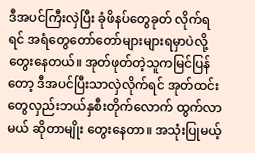ဒီအပင်ကြီးလှဲပြီး ခုံဖိနပ်တွေခုတ် လိုက်ရရင် အရံတွေတော်တော်များများရမှာပဲလို့ တွေးနေတယ်။ အုတ်ဖုတ်တဲ့သူကမြင်ပြန်တော့ ဒီအပင်ပြီးသာလှဲလိုက်ရင် အုတ်ထင်းတွေလှည်းဘယ်နှစီးတိုက်လောက် ထွက်လာမယ် ဆိုတာမျိုး တွေးနေတာ။ အသုံးပြုမယ့်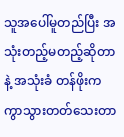သူအပေါ်မူတည်ပြီး အသုံးတည့်မတည့်ဆိုတာနဲ့ အသုံးခံ တန်ဖိုးက ကွာသွားတတ်သေးတာ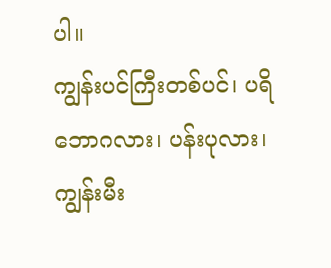ပါ။
ကျွန်းပင်ကြီးတစ်ပင်၊ ပရိဘောဂလား၊ ပန်းပုလား၊ ကျွန်းမီး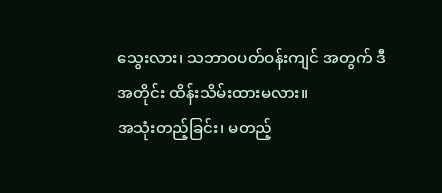သွေးလား၊ သဘာဝပတ်ဝန်းကျင် အတွက် ဒီအတိုင်း ထိန်းသိမ်းထားမလား။
အသုံးတည့်ခြင်း၊ မတည့်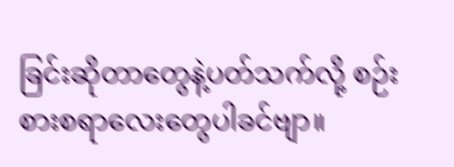ခြင်းဆိုတာတွေနဲ့ပတ်သက်လို့ စဉ်းစားစရာလေးတွေပါခင်ဗျာ။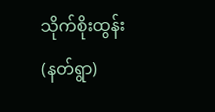သိုက်စိုးထွန်း(နတ်ရွာ)